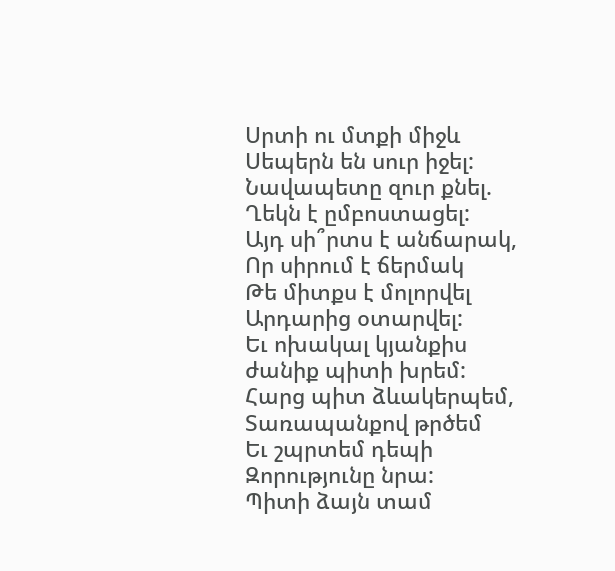Սրտի ու մտքի միջև
Սեպերն են սուր իջել:
Նավապետը զուր քնել.
Ղեկն է ըմբոստացել:
Այդ սի՞րտս է անճարակ,
Որ սիրում է ճերմակ
Թե միտքս է մոլորվել
Արդարից օտարվել:
Եւ ոխակալ կյանքիս
ժանիք պիտի խրեմ:
Հարց պիտ ձևակերպեմ,
Տառապանքով թրծեմ
Եւ շպրտեմ դեպի
Զորությունը նրա:
Պիտի ձայն տամ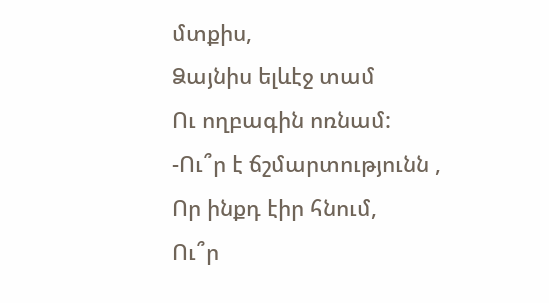մտքիս,
Ձայնիս ելևէջ տամ
Ու ողբագին ոռնամ:
-Ու՞ր է ճշմարտությունն ,
Որ ինքդ էիր հնում,
Ու՞ր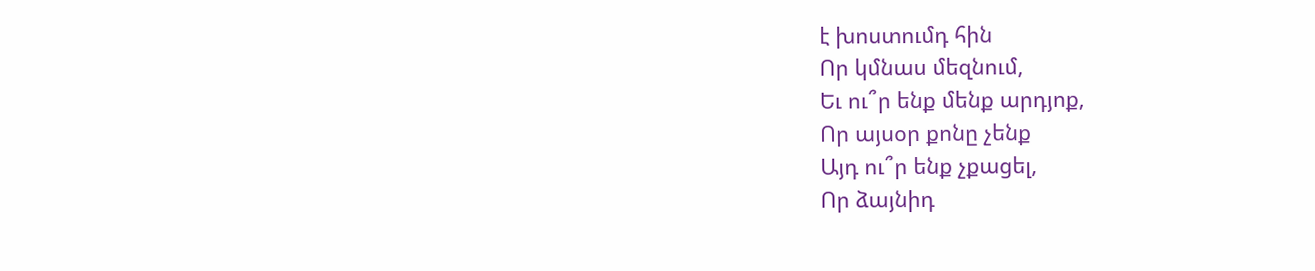է խոստումդ հին
Որ կմնաս մեզնում,
Եւ ու՞ր ենք մենք արդյոք,
Որ այսօր քոնը չենք
Այդ ու՞ր ենք չքացել,
Որ ձայնիդ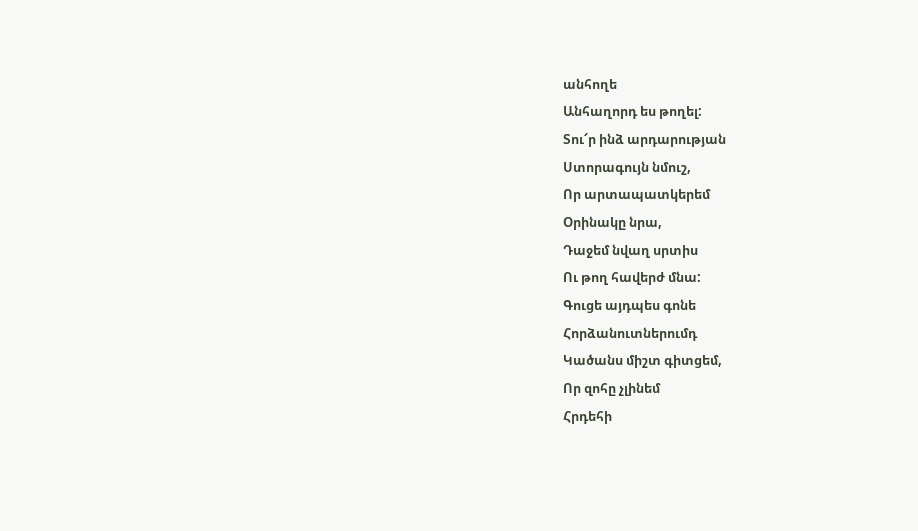անհողե
Անհաղորդ ես թողել:
Տու՜ր ինձ արդարության
Ստորագույն նմուշ,
Որ արտապատկերեմ
Օրինակը նրա,
Դաջեմ նվաղ սրտիս
Ու թող հավերժ մնա:
Գուցե այդպես գոնե
Հորձանուտներումդ
Կածանս միշտ գիտցեմ,
Որ զոհը չլինեմ
Հրդեհի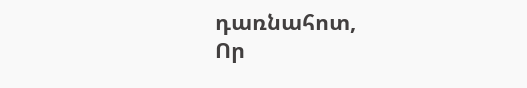դառնահոտ,
Որ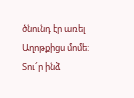ծնունդ էր առել
Աղոթքիցս մոմե:
Տու՜ր ինձ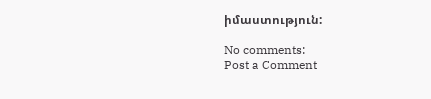իմաստություն:

No comments:
Post a Comment